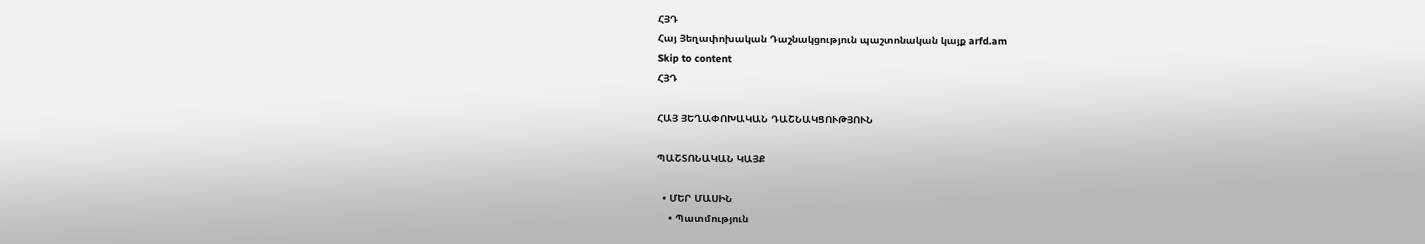ՀՅԴ
Հայ Յեղափոխական Դաշնակցություն պաշտոնական կայք arfd.am
Skip to content
ՀՅԴ

ՀԱՅ ՅԵՂԱՓՈԽԱԿԱՆ ԴԱՇՆԱԿՑՈՒԹՅՈՒՆ

ՊԱՇՏՈՆԱԿԱՆ ԿԱՅՔ

  • ՄԵՐ ՄԱՍԻՆ
    • Պատմություն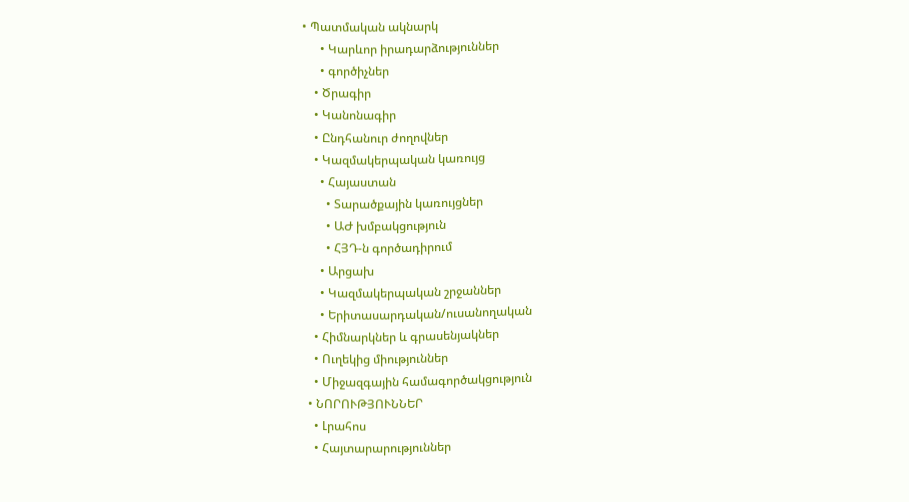• Պատմական ակնարկ
      • Կարևոր իրադարձություններ
      • գործիչներ
    • Ծրագիր
    • Կանոնագիր
    • Ընդհանուր ժողովներ
    • Կազմակերպական կառույց
      • Հայաստան
        • Տարածքային կառույցներ
        • ԱԺ խմբակցություն
        • ՀՅԴ-ն գործադիրում
      • Արցախ
      • Կազմակերպական շրջաններ
      • Երիտասարդական/ուսանողական
    • Հիմնարկներ և գրասենյակներ
    • Ուղեկից միություններ
    • Միջազգային համագործակցություն
  • ՆՈՐՈՒԹՅՈՒՆՆԵՐ
    • Լրահոս
    • Հայտարարություններ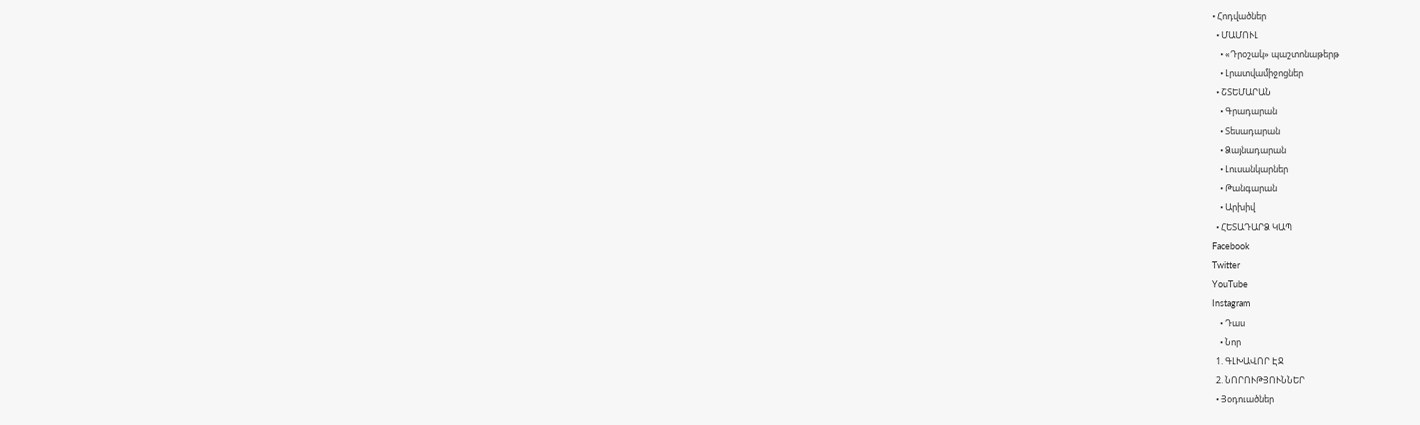• Հոդվածներ
  • ՄԱՄՈՒԼ
    • «Դրօշակ» պաշտոնաթերթ
    • Լրատվամիջոցներ
  • ՇՏԵՄԱՐԱՆ
    • Գրադարան
    • Տեսադարան
    • Ձայնադարան
    • Լուսանկարներ
    • Թանգարան
    • Արխիվ
  • ՀԵՏԱԴԱՐՁ ԿԱՊ
Facebook
Twitter
YouTube
Instagram
    • Դաս
    • Նոր
  1. ԳԼԽԱՎՈՐ ԷՋ
  2. ՆՈՐՈՒԹՅՈՒՆՆԵՐ
  • Յօդուածներ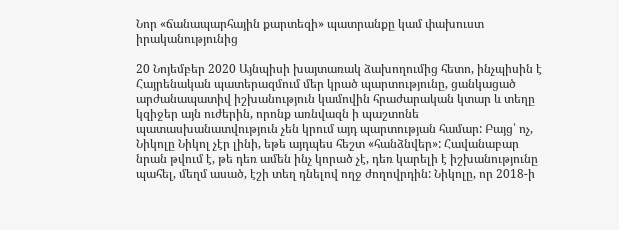Նոր «ճանապարհային քարտեզի» պատրանքը կամ փախուստ իրականությունից

20 Նոյեմբեր 2020 Այնպիսի խայտառակ ձախողումից հետո, ինչպիսին է Հայրենական պատերազմում մեր կրած պարտությունը, ցանկացած արժանապատիվ իշխանություն կամովին հրաժարական կտար և տեղը կզիջեր այն ուժերին, որոնք առնվազն ի պաշտոնե պատասխանատվություն չեն կրում այդ պարտության համար: Բայց՝ ոչ, Նիկոլը Նիկոլ չէր լինի, եթե այդպես հեշտ «հանձնվեր»: Հավանաբար նրան թվում է, թե դեռ ամեն ինչ կորած չէ, դեռ կարելի է իշխանությունը պահել, մեղմ ասած, էշի տեղ դնելով ողջ ժողովրդին: Նիկոլը, որ 2018-ի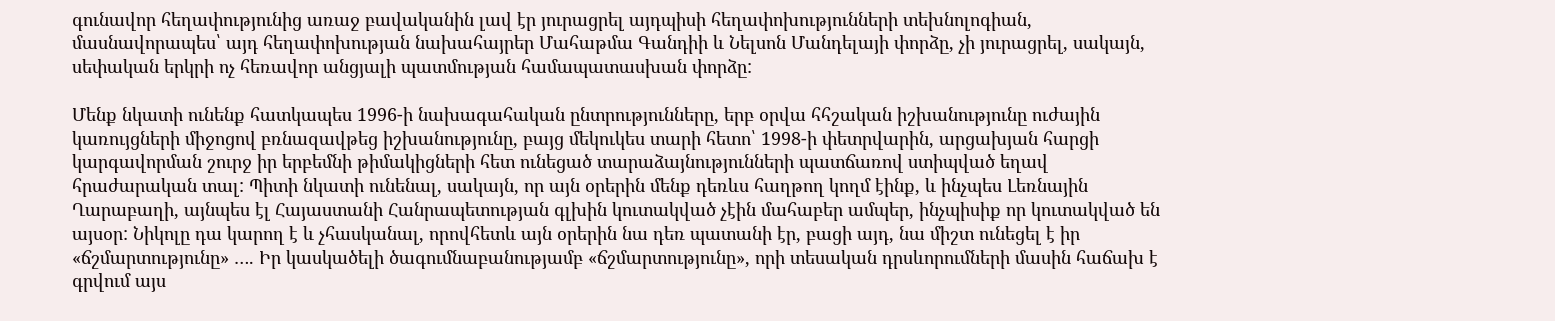գունավոր հեղափությունից առաջ բավականին լավ էր յուրացրել այդպիսի հեղափոխությունների տեխնոլոգիան, մասնավորապես՝ այդ հեղափոխության նախահայրեր Մահաթմա Գանդիի և Նելսոն Մանդելայի փորձը, չի յուրացրել, սակայն, սեփական երկրի ոչ հեռավոր անցյալի պատմության համապատասխան փորձը:

Մենք նկատի ունենք հատկապես 1996-ի նախագահական ընտրությունները, երբ օրվա հհշական իշխանությունը ուժային կառույցների միջոցով բռնազավթեց իշխանությունը, բայց մեկուկես տարի հետո՝ 1998-ի փետրվարին, արցախյան հարցի կարգավորման շուրջ իր երբեմնի թիմակիցների հետ ունեցած տարաձայնությունների պատճառով ստիպված եղավ հրաժարական տալ: Պիտի նկատի ունենալ, սակայն, որ այն օրերին մենք դեռևս հաղթող կողմ էինք, և ինչպես Լեռնային Ղարաբաղի, այնպես էլ Հայաստանի Հանրապետության գլխին կուտակված չէին մահաբեր ամպեր, ինչպիսիք որ կուտակված են այսօր: Նիկոլը դա կարող է և չհասկանալ, որովհետև այն օրերին նա դեռ պատանի էր, բացի այդ, նա միշտ ունեցել է իր «ճշմարտությունը» …. Իր կասկածելի ծագումնաբանությամբ «ճշմարտությունը», որի տեսական դրսևորումների մասին հաճախ է գրվում այս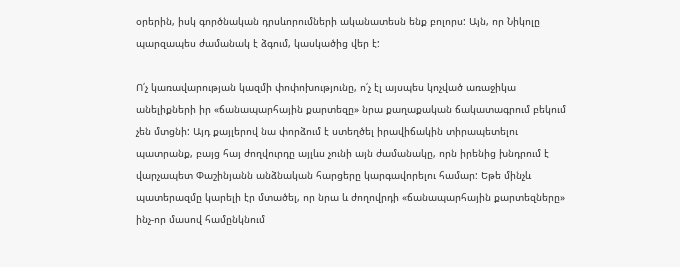օրերին, իսկ գործնական դրսևորումների ականատեսն ենք բոլորս: Այն, որ Նիկոլը պարզապես ժամանակ է ձգում, կասկածից վեր է:

Ո՛չ կառավարության կազմի փոփոխությունը, ո՛չ էլ այսպես կոչված առաջիկա անելիքների իր «ճանապարհային քարտեզը» նրա քաղաքական ճակատագրում բեկում չեն մտցնի: Այդ քայլերով նա փորձում է ստեղծել իրավիճակին տիրապետելու պատրանք, բայց հայ ժողվուրդը այլևս չունի այն ժամանակը, որն իրենից խնդրում է վարչապետ Փաշինյանն անձնական հարցերը կարգավորելու համար: Եթե մինչև պատերազմը կարելի էր մտածել, որ նրա և ժողովրդի «ճանապարհային քարտեզները» ինչ-որ մասով համընկնում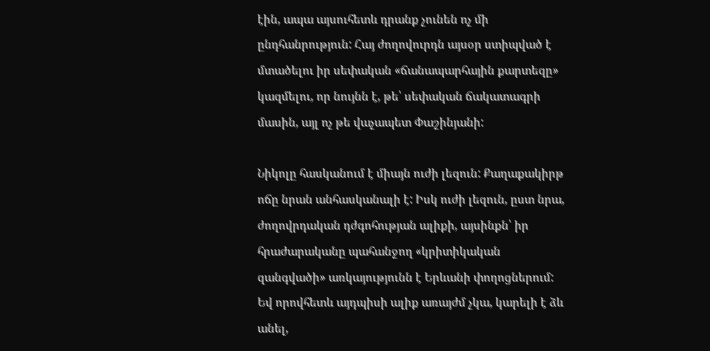էին, ապա այսուհետև դրանք չունեն ոչ մի ընդհանրություն: Հայ ժողովուրդն այսօր ստիպված է մտածելու իր սեփական «ճանապարհային քարտեզը» կազմելու, որ նույնն է, թե՝ սեփական ճակատագրի մասին, այլ ոչ թե վաչապետ Փաշինյանի:

Նիկոլը հասկանում է միայն ուժի լեզուն: Քաղաքակիրթ ոճը նրան անհասկանալի է: Իսկ ուժի լեզուն, ըստ նրա, ժողովրդական դժգոհության ալիքի, այսինքն՝ իր հրաժարականը պահանջող «կրիտիկական զանգվածի» առկայությունն է Երևանի փողոցներում: Եվ որովհետև այդպիսի ալիք առայժմ չկա, կարելի է ձև անել,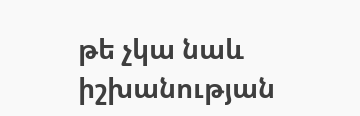թե չկա նաև իշխանության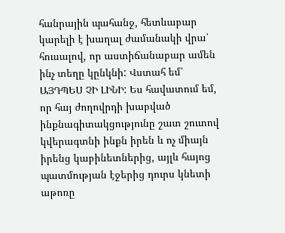հանրային պահանջ, հետևաբար կարելի է խաղալ ժամանակի վրա՝ հուսալով, որ աստիճանաբար ամեն ինչ տեղը կընկնի: Վստահ եմ՝ ԱՅԴՊԵՍ ՉԻ ԼԻՆԻ: Ես հավատում եմ, որ հայ ժողովրդի խաբված ինքնագիտակցությունը շատ շուտով կվերագտնի ինքն իրեն և ոչ միայն իրենց կաբինետներից, այլև հայոց պատմության էջերից դուրս կնետի աթոռը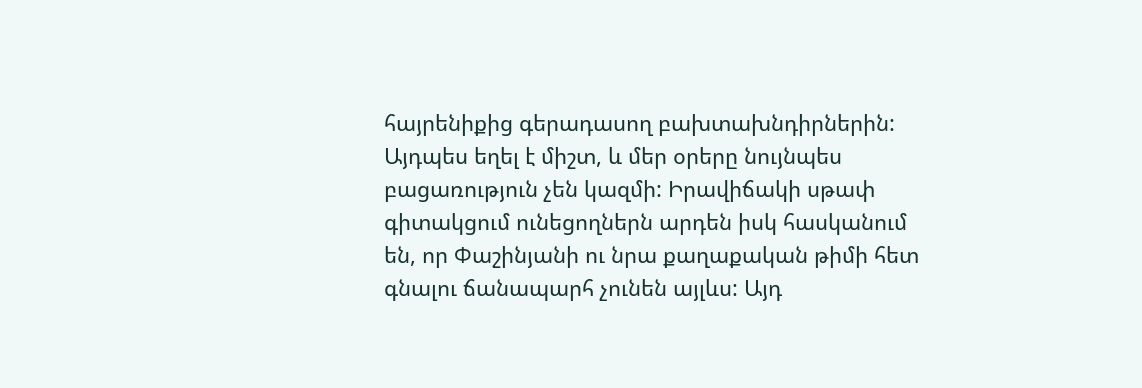հայրենիքից գերադասող բախտախնդիրներին: Այդպես եղել է միշտ, և մեր օրերը նույնպես բացառություն չեն կազմի: Իրավիճակի սթափ գիտակցում ունեցողներն արդեն իսկ հասկանում են, որ Փաշինյանի ու նրա քաղաքական թիմի հետ գնալու ճանապարհ չունեն այլևս: Այդ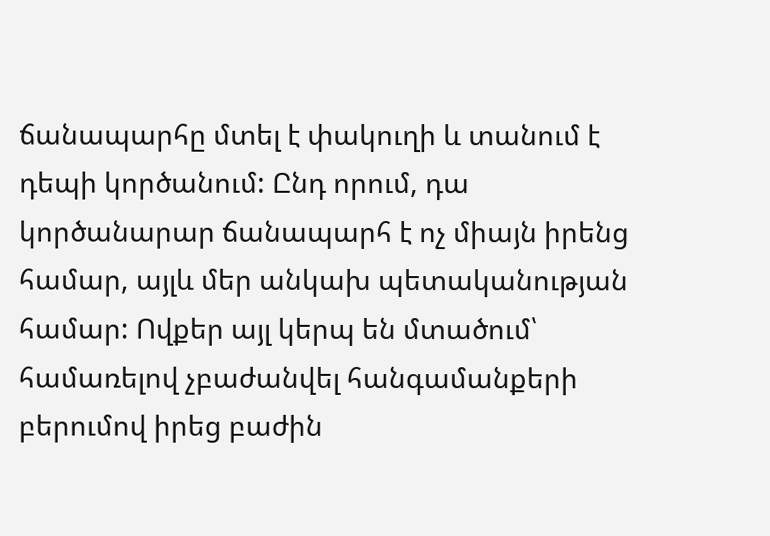ճանապարհը մտել է փակուղի և տանում է դեպի կործանում: Ընդ որում, դա կործանարար ճանապարհ է ոչ միայն իրենց համար, այլև մեր անկախ պետականության համար: Ովքեր այլ կերպ են մտածում՝ համառելով չբաժանվել հանգամանքերի բերումով իրեց բաժին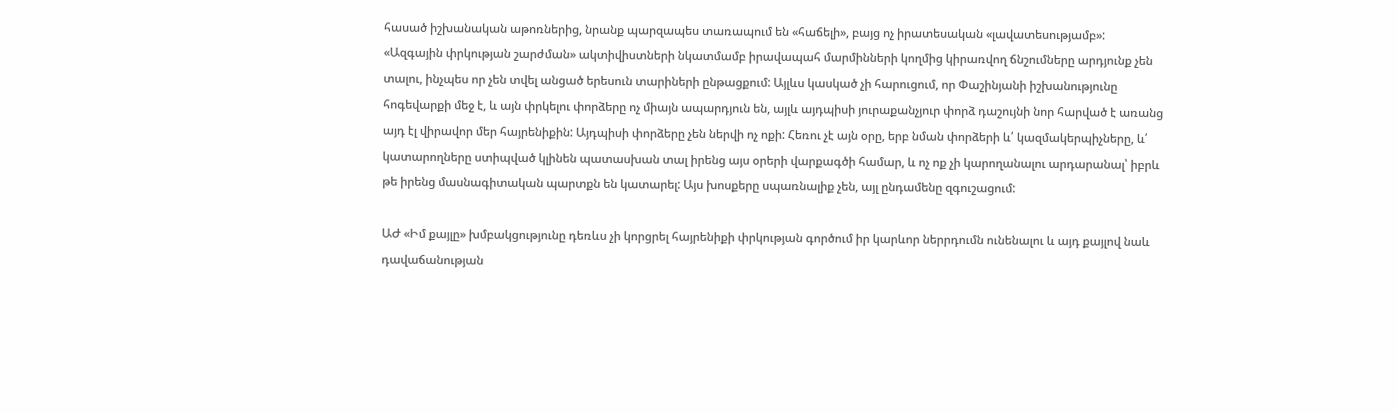հասած իշխանական աթոռներից, նրանք պարզապես տառապում են «հաճելի», բայց ոչ իրատեսական «լավատեսությամբ»: «Ազգային փրկության շարժման» ակտիվիստների նկատմամբ իրավապահ մարմինների կողմից կիրառվող ճնշումները արդյունք չեն տալու, ինչպես որ չեն տվել անցած երեսուն տարիների ընթացքում: Այլևս կասկած չի հարուցում, որ Փաշինյանի իշխանությունը հոգեվարքի մեջ է, և այն փրկելու փորձերը ոչ միայն ապարդյուն են, այլև այդպիսի յուրաքանչյուր փորձ դաշույնի նոր հարված է առանց այդ էլ վիրավոր մեր հայրենիքին: Այդպիսի փորձերը չեն ներվի ոչ ոքի: Հեռու չէ այն օրը, երբ նման փորձերի և՛ կազմակերպիչները, և՛ կատարողները ստիպված կլինեն պատասխան տալ իրենց այս օրերի վարքագծի համար, և ոչ ոք չի կարողանալու արդարանալ՝ իբրև թե իրենց մասնագիտական պարտքն են կատարել: Այս խոսքերը սպառնալիք չեն, այլ ընդամենը զգուշացում:

ԱԺ «Իմ քայլը» խմբակցությունը դեռևս չի կորցրել հայրենիքի փրկության գործում իր կարևոր ներրդումն ունենալու և այդ քայլով նաև դավաճանության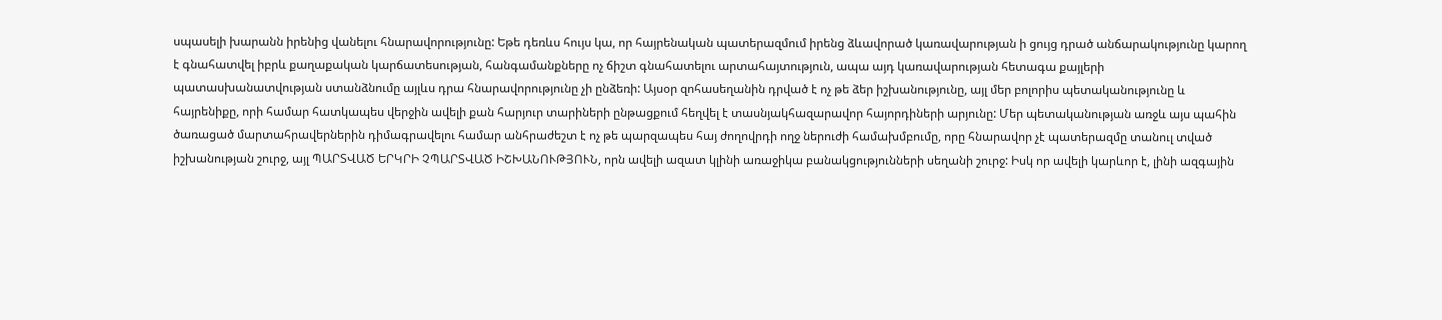սպասելի խարանն իրենից վանելու հնարավորությունը: Եթե դեռևս հույս կա, որ հայրենական պատերազմում իրենց ձևավորած կառավարության ի ցույց դրած անճարակությունը կարող է գնահատվել իբրև քաղաքական կարճատեսության, հանգամանքները ոչ ճիշտ գնահատելու արտահայտություն, ապա այդ կառավարության հետագա քայլերի պատասխանատվության ստանձնումը այլևս դրա հնարավորությունը չի ընձեռի: Այսօր զոհասեղանին դրված է ոչ թե ձեր իշխանությունը, այլ մեր բոլորիս պետականությունը և հայրենիքը, որի համար հատկապես վերջին ավելի քան հարյուր տարիների ընթացքում հեղվել է տասնյակհազարավոր հայորդիների արյունը: Մեր պետականության առջև այս պահին ծառացած մարտահրավերներին դիմագրավելու համար անհրաժեշտ է ոչ թե պարզապես հայ ժողովրդի ողջ ներուժի համախմբումը, որը հնարավոր չէ պատերազմը տանուլ տված իշխանության շուրջ, այլ ՊԱՐՏՎԱԾ ԵՐԿՐԻ ՉՊԱՐՏՎԱԾ ԻՇԽԱՆՈՒԹՅՈՒՆ, որն ավելի ազատ կլինի առաջիկա բանակցությունների սեղանի շուրջ: Իսկ որ ավելի կարևոր է, լինի ազգային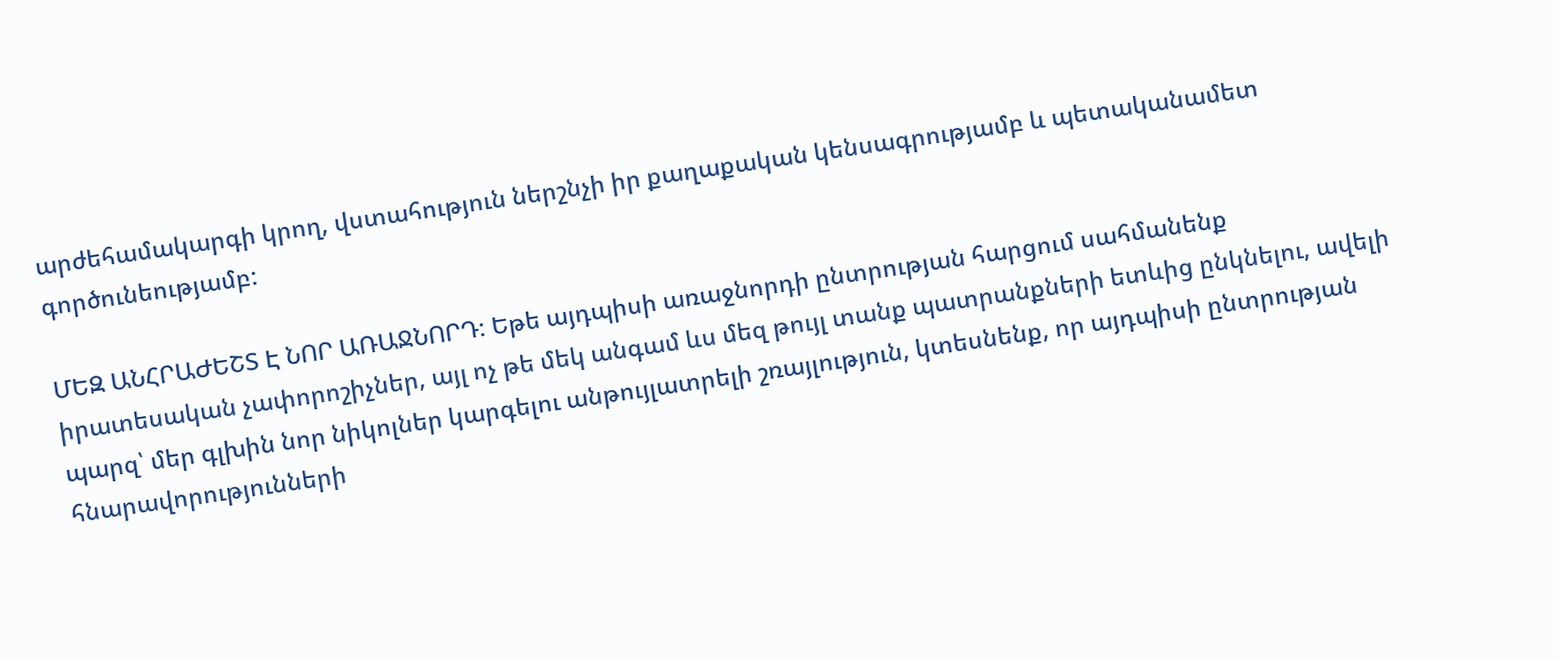արժեհամակարգի կրող, վստահություն ներշնչի իր քաղաքական կենսագրությամբ և պետականամետ գործունեությամբ:

ՄԵԶ ԱՆՀՐԱԺԵՇՏ Է ՆՈՐ ԱՌԱՋՆՈՐԴ: Եթե այդպիսի առաջնորդի ընտրության հարցում սահմանենք իրատեսական չափորոշիչներ, այլ ոչ թե մեկ անգամ ևս մեզ թույլ տանք պատրանքների ետևից ընկնելու, ավելի պարզ՝ մեր գլխին նոր նիկոլներ կարգելու անթույլատրելի շռայլություն, կտեսնենք, որ այդպիսի ընտրության հնարավորությունների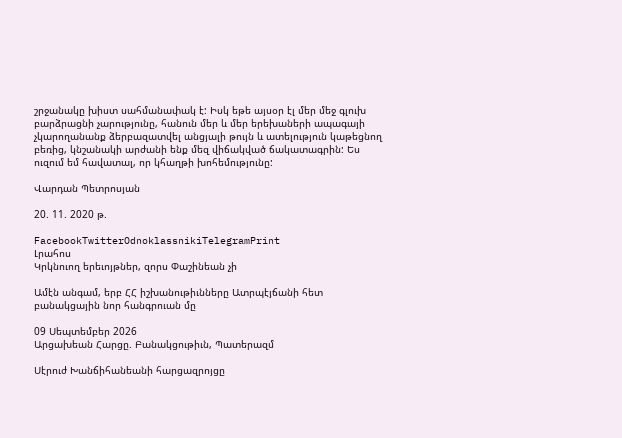շրջանակը խիստ սահմանափակ է: Իսկ եթե այսօր էլ մեր մեջ գլուխ բարձրացնի չարությունը, հանուն մեր և մեր երեխաների ապագայի չկարողանանք ձերբազատվել անցյալի թույն և ատելություն կաթեցնող բեռից, կնշանակի արժանի ենք մեզ վիճակված ճակատագրին: Ես ուզում եմ հավատալ, որ կհաղթի խոհեմությունը:

Վարդան Պետրոսյան

20. 11. 2020 թ.

FacebookTwitterOdnoklassnikiTelegramPrint
Լրահոս
Կրկնուող երեւոյթներ, զորս Փաշինեան չի

Ամէն անգամ, երբ ՀՀ իշխանութիւնները Ատրպէյճանի հետ բանակցային նոր հանգրուան մը

09 Սեպտեմբեր 2026
Արցախեան Հարցը. Բանակցութիւն, Պատերազմ

Սէրուժ Խանճիհանեանի հարցազրոյցը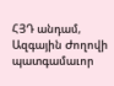ՀՅԴ անդամ, Ազգային Ժողովի պատգամաւոր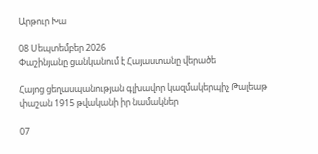Արթուր Խա

08 Սեպտեմբեր 2026
Փաշինյանը ցանկանում է Հայաստանը վերածե

Հայոց ցեղասպանության գլխավոր կազմակերպիչ Թալեաթ փաշան 1915 թվականի իր նամակներ

07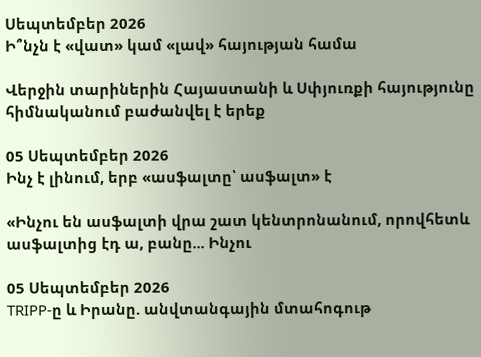Սեպտեմբեր 2026
Ի՞նչն է «վատ» կամ «լավ» հայության համա

Վերջին տարիներին Հայաստանի և Սփյուռքի հայությունը հիմնականում բաժանվել է երեք

05 Սեպտեմբեր 2026
Ինչ է լինում, երբ «ասֆալտը՝ ասֆալտ» է

«Ինչու են ասֆալտի վրա շատ կենտրոնանում, որովհետև ասֆալտից էդ ա, բանը... Ինչու

05 Սեպտեմբեր 2026
TRIPP-ը և Իրանը. անվտանգային մտահոգութ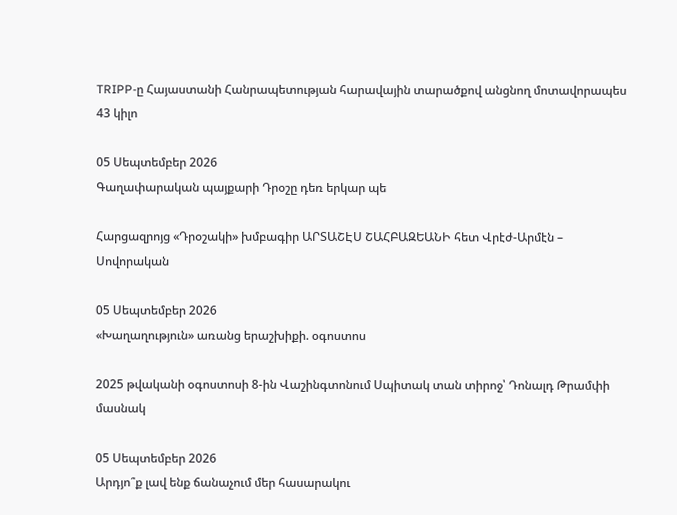TRIPP-ը Հայաստանի Հանրապետության հարավային տարածքով անցնող մոտավորապես 43 կիլո

05 Սեպտեմբեր 2026
Գաղափարական պայքարի Դրօշը դեռ երկար պե

Հարցազրոյց «Դրօշակի» խմբագիր ԱՐՏԱՇԷՍ ՇԱՀԲԱԶԵԱՆԻ հետ Վրէժ-Արմէն – Սովորական

05 Սեպտեմբեր 2026
«Խաղաղություն» առանց երաշխիքի. օգոստոս

2025 թվականի օգոստոսի 8-ին Վաշինգտոնում Սպիտակ տան տիրոջ՝ Դոնալդ Թրամփի մասնակ

05 Սեպտեմբեր 2026
Արդյո՞ք լավ ենք ճանաչում մեր հասարակու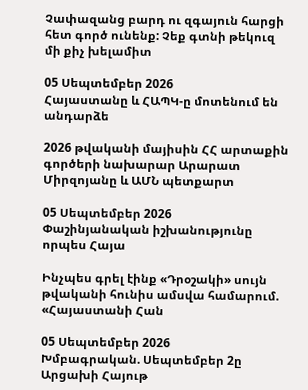Չափազանց բարդ ու զգայուն հարցի հետ գործ ունենք: Չեք գտնի թեկուզ մի քիչ խելամիտ

05 Սեպտեմբեր 2026
Հայաստանը և ՀԱՊԿ-ը մոտենում են անդարձե

2026 թվականի մայիսին ՀՀ արտաքին գործերի նախարար Արարատ Միրզոյանը և ԱՄՆ պետքարտ

05 Սեպտեմբեր 2026
Փաշինյանական իշխանությունը որպես Հայա

Ինչպես գրել էինք «Դրօշակի» սույն թվականի հունիս ամսվա համարում. «Հայաստանի Հան

05 Սեպտեմբեր 2026
Խմբագրական. Սեպտեմբեր 2ը Արցախի Հայութ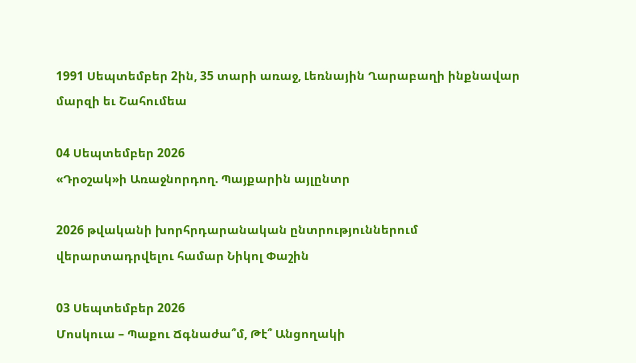1991 Սեպտեմբեր 2ին, 35 տարի առաջ, Լեռնային Ղարաբաղի ինքնավար մարզի եւ Շահումեա

04 Սեպտեմբեր 2026
«Դրօշակ»ի Առաջնորդող. Պայքարին այլընտր

2026 թվականի խորհրդարանական ընտրություններում վերարտադրվելու համար Նիկոլ Փաշին

03 Սեպտեմբեր 2026
Մոսկուա – Պաքու Ճգնաժա՞մ, Թէ՞ Անցողակի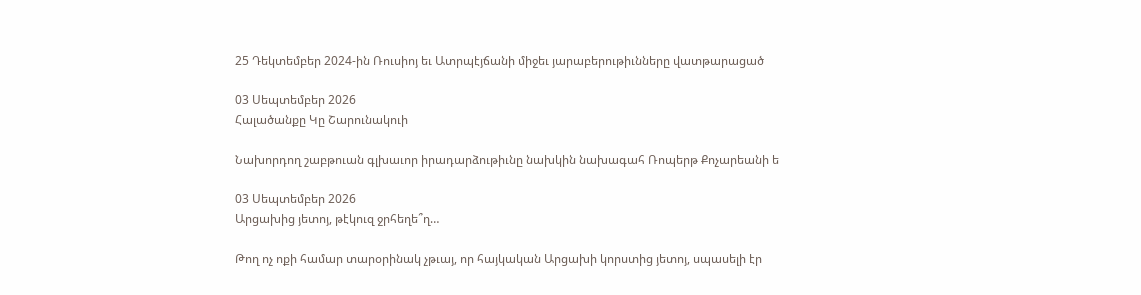25 Դեկտեմբեր 2024-ին Ռուսիոյ եւ Ատրպէյճանի միջեւ յարաբերութիւնները վատթարացած

03 Սեպտեմբեր 2026
Հալածանքը Կը Շարունակուի

Նախորդող շաբթուան գլխաւոր իրադարձութիւնը նախկին նախագահ Ռոպերթ Քոչարեանի ե

03 Սեպտեմբեր 2026
Արցախից յետոյ, թէկուզ ջրհեղե՞ղ…

Թող ոչ ոքի համար տարօրինակ չթւայ, որ հայկական Արցախի կորստից յետոյ, սպասելի էր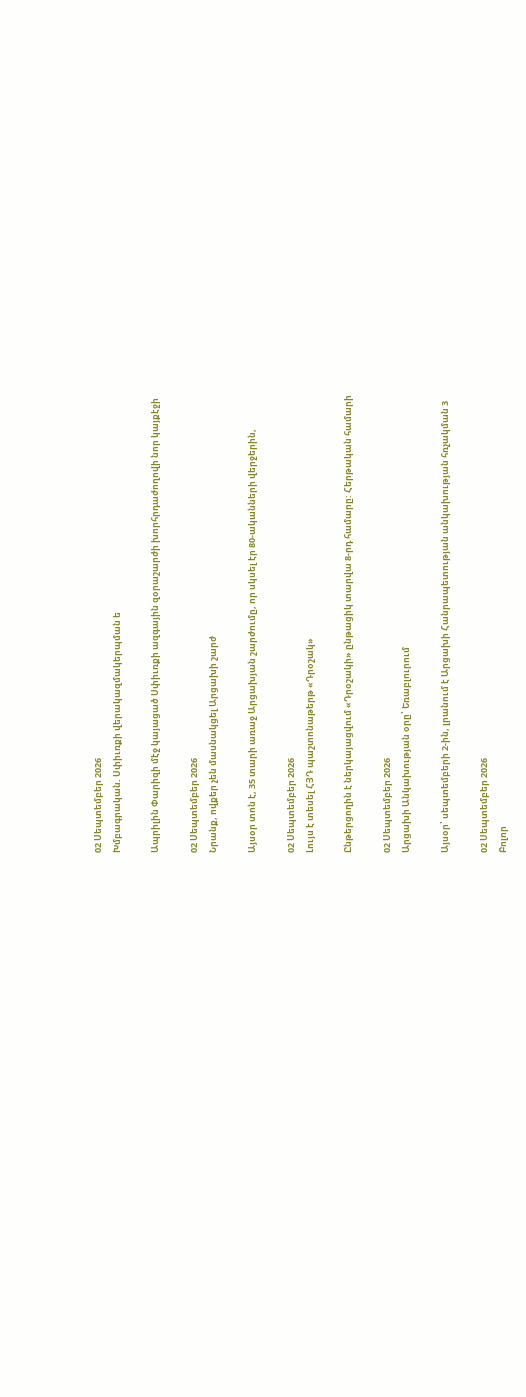02 Սեպտեմբեր 2026
Խմբագրական. Սփիւռքի վերակազմակերպման ե

Ապրիլին Փարիզի մէջ կայացած Սփիւռքի ազգային զօրաշարժի խորհրդաժողովի նոր կայքէջի

02 Սեպտեմբեր 2026
Նրանք, ովքեր չեն մասնակցել Արցախի շարժ

Այսօր տոն է, 35 տարի առաջ Արցախյան շարժումը, որ սկսել էր 80-ականների վերջերին,

02 Սեպտեմբեր 2026
Լույս է տեսել ՀՅԴ պաշտոնաթերթ «Դրօշակ»

Ընթերցողին է ներկայացվում «Դրօշակի» ընթացիկ տարվա 8-րդ համարը: Հերթական համարի

02 Սեպտեմբեր 2026
Արցախի Անկախության օրը՝ Եռաբլուրում

Այսօր՝ սեպտեմբերի 2-ին, լրանում է Արցախի Հանրապետության անկախության հռչակման 3

02 Սեպտեմբեր 2026
Բոլոր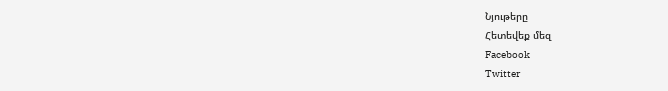Նյութերը
Հետեվեք մեզ
Facebook
Twitter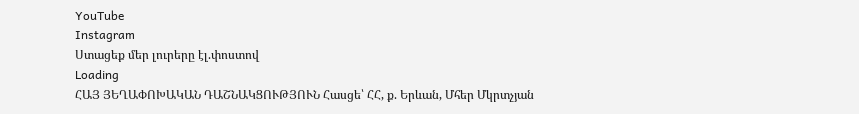YouTube
Instagram
Ստացեք մեր լուրերը էլ.փոստով
Loading
ՀԱՅ ՅԵՂԱՓՈԽԱԿԱՆ ԴԱՇՆԱԿՑՈՒԹՅՈՒՆ Հասցե՝ ՀՀ, ք. Երևան, Մհեր Մկրտչյան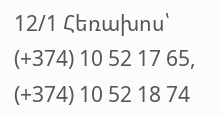12/1 Հեռախոս՝ (+374) 10 52 17 65, (+374) 10 52 18 74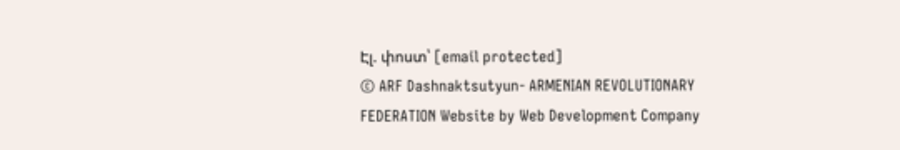Էլ. փոստ՝ [email protected]
© ARF Dashnaktsutyun- ARMENIAN REVOLUTIONARY FEDERATION Website by Web Development Company